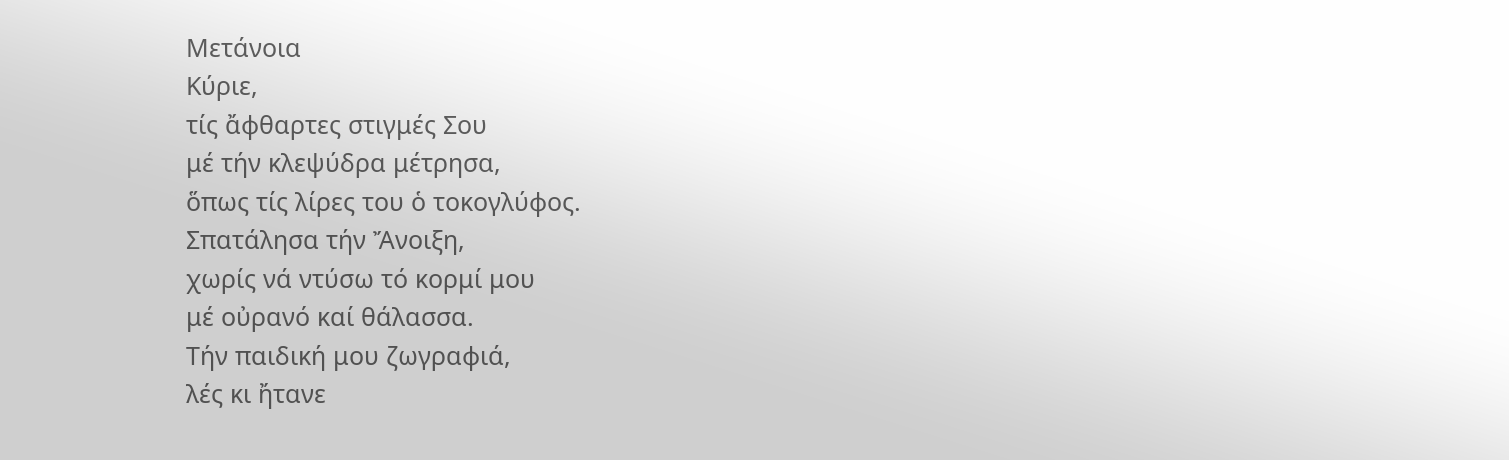Μετάνοια
Κύριε,
τίς ἄφθαρτες στιγμές Σου
μέ τήν κλεψύδρα μέτρησα,
ὅπως τίς λίρες του ὁ τοκογλύφος.
Σπατάλησα τήν Ἄνοιξη,
χωρίς νά ντύσω τό κορμί μου
μέ οὐρανό καί θάλασσα.
Τήν παιδική μου ζωγραφιά,
λές κι ἤτανε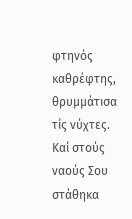φτηνός καθρέφτης,
θρυμμάτισα τίς νύχτες.
Καί στούς ναούς Σου στάθηκα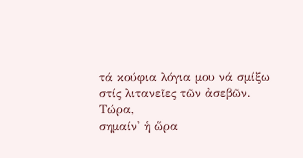τά κούφια λόγια μου νά σμίξω
στίς λιτανεῖες τῶν ἀσεβῶν.
Τώρα,
σημαίν' ἡ ὥρα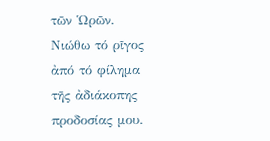τῶν Ὡρῶν.
Νιώθω τό ρῖγος ἀπό τό φίλημα
τῆς ἀδιάκοπης προδοσίας μου.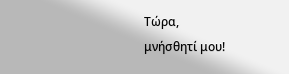Τώρα,
μνήσθητί μου!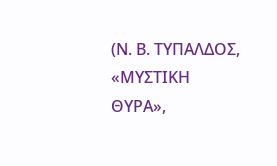(Ν. Β. ΤΥΠΑΛΔΟΣ, «ΜΥΣΤΙΚΗ ΘΥΡΑ»,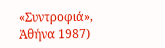«Συντροφιά»,
Ἀθήνα 1987)